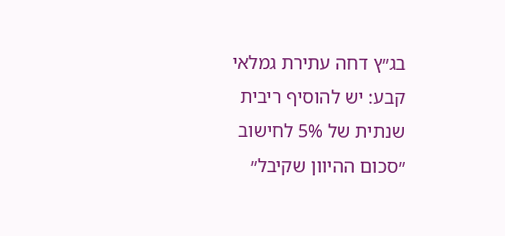בג״ץ דחה עתירת גמלאי קבע: יש להוסיף ריבית שנתית של 5% לחישוב ״סכום ההיוון שקיבל״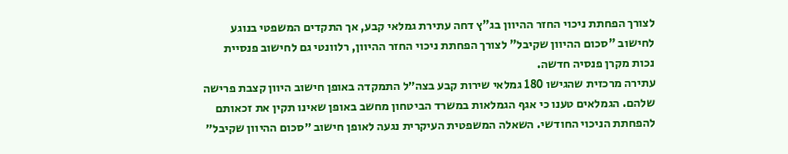לצורך הפחתת ניכוי החזר ההיוון בג"ץ דחה עתירת גמלאי קבע, אך התקדים המשפטי בנוגע לחישוב "סכום ההיוון שקיבל" לצורך הפחתת ניכוי החזר ההיוון, רלוונטי גם לחישוב פנסיית נכות מקרן פנסיה חדשה.
עתירה מרכזית שהגישו 180 גמלאי שירות קבע בצה״ל התמקדה באופן חישוב היוון קצבת פרישה שלהם. הגמלאים טענו כי אגף הגמלאות במשרד הביטחון מחשב באופן שאינו תקין את זכאותם להפחתת הניכוי החודשי. השאלה המשפטית העיקרית נגעה לאופן חישוב ״סכום ההיוון שקיבל״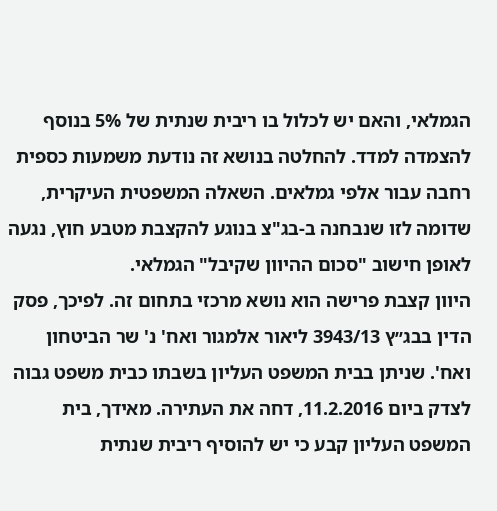הגמלאי, והאם יש לכלול בו ריבית שנתית של 5% בנוסף להצמדה למדד. להחלטה בנושא זה נודעת משמעות כספית רחבה עבור אלפי גמלאים. השאלה המשפטית העיקרית, שדומה לזו שנבחנה ב-בג"צ בנוגע להקצבת מטבע חוץ, נגעה לאופן חישוב "סכום ההיוון שקיבל" הגמלאי.
היוון קצבת פרישה הוא נושא מרכזי בתחום זה. לפיכך, פסק הדין בבג״ץ 3943/13 ליאור אלמגור ואח' נ' שר הביטחון ואח'. שניתן בבית המשפט העליון בשבתו כבית משפט גבוה לצדק ביום 11.2.2016, דחה את העתירה. מאידך, בית המשפט העליון קבע כי יש להוסיף ריבית שנתית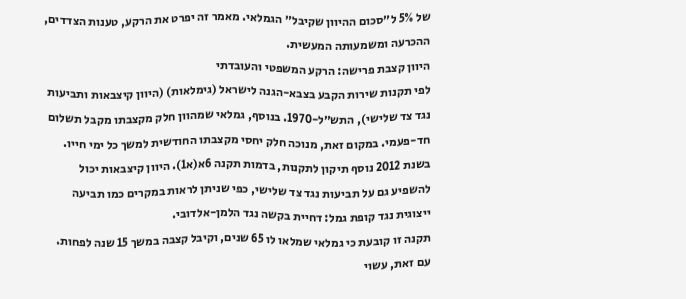של 5% ל״סכום ההיוון שקיבל״ הגמלאי. מאמר זה יפרט את הרקע, טענות הצדדים, ההכרעה ומשמעותה המעשית.
היוון קצבת פרישה: הרקע המשפטי והעובדתי
לפי תקנות שירות הקבע בצבא-הגנה לישראל (גימלאות) (היוון קיצבאות ותביעות נגד צד שלישי), התש״ל-1970. בנוסף, גמלאי שמהוון חלק מקצבתו מקבל תשלום חד-פעמי. במקום זאת, מנוכה חלק יחסי מקצבתו החודשית למשך כל ימי חייו. בשנת 2012 נוסף תיקון לתקנות, בדמות תקנה 6א(א1). היוון קיצבאות יכול להשפיע גם על תביעות נגד צד שלישי, כפי שניתן לראות במקרים כמו תביעה ייצוגית נגד קופת גמל: דחיית בקשה נגד הלמן-אלדובי.
תקנה זו קובעת כי גמלאי שמלאו לו 65 שנים, וקיבל קצבה במשך 15 שנה לפחות. עם זאת, עשוי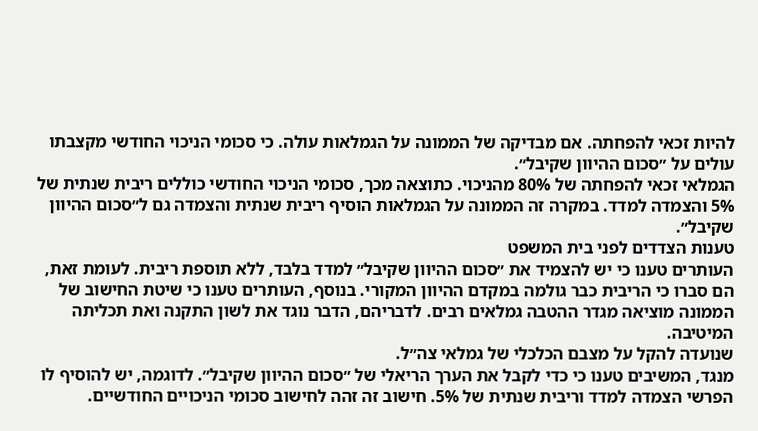להיות זכאי להפחתה. אם מבדיקה של הממונה על הגמלאות עולה. כי סכומי הניכוי החודשי מקצבתו עולים על ״סכום ההיוון שקיבל״.
הגמלאי זכאי להפחתה של 80% מהניכוי. כתוצאה מכך, סכומי הניכוי החודשי כוללים ריבית שנתית של 5% והצמדה למדד. במקרה זה הממונה על הגמלאות הוסיף ריבית שנתית והצמדה גם ל״סכום ההיוון שקיבל״.
טענות הצדדים לפני בית המשפט
העותרים טענו כי יש להצמיד את ״סכום ההיוון שקיבל״ למדד בלבד, ללא תוספת ריבית. לעומת זאת, הם סברו כי הריבית כבר גולמה במקדם ההיוון המקורי. בנוסף, העותרים טענו כי שיטת החישוב של הממונה מוציאה מגדר ההטבה גמלאים רבים. לדבריהם, הדבר נוגד את לשון התקנה ואת תכליתה המיטיבה.
שנועדה להקל על מצבם הכלכלי של גמלאי צה״ל.
מנגד, המשיבים טענו כי כדי לקבל את הערך הריאלי של ״סכום ההיוון שקיבל״. לדוגמה, יש להוסיף לו הפרשי הצמדה למדד וריבית שנתית של 5%. חישוב זה זהה לחישוב סכומי הניכויים החודשיים.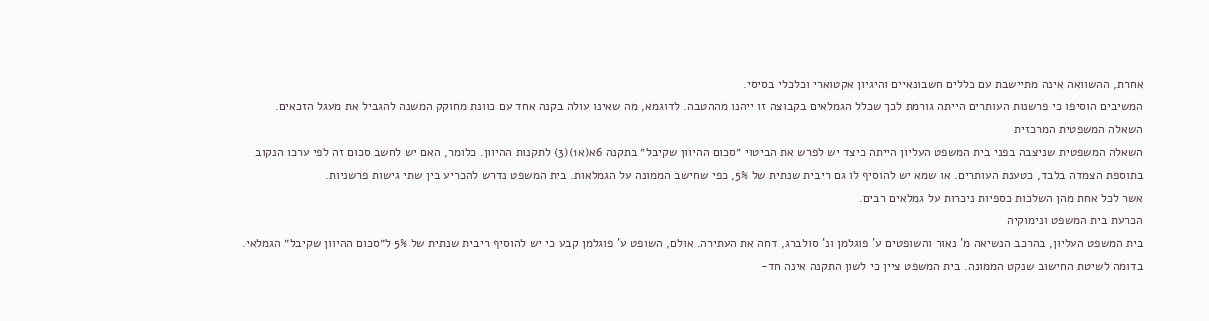אחרת, ההשוואה אינה מתיישבת עם כללים חשבונאיים והיגיון אקטוארי וכלכלי בסיסי.
המשיבים הוסיפו כי פרשנות העותרים הייתה גורמת לכך שכלל הגמלאים בקבוצה זו ייהנו מההטבה. לדוגמא, מה שאינו עולה בקנה אחד עם כוונת מחוקק המשנה להגביל את מעגל הזכאים.
השאלה המשפטית המרכזית
השאלה המשפטית שניצבה בפני בית המשפט העליון הייתה כיצד יש לפרש את הביטוי ״סכום ההיוון שקיבל״ בתקנה 6א(א1)(3) לתקנות ההיוון. כלומר, האם יש לחשב סכום זה לפי ערכו הנקוב בתוספת הצמדה בלבד, כטענת העותרים. או שמא יש להוסיף לו גם ריבית שנתית של 5%, כפי שחישב הממונה על הגמלאות. בית המשפט נדרש להכריע בין שתי גישות פרשניות.
אשר לכל אחת מהן השלכות כספיות ניכרות על גמלאים רבים.
הכרעת בית המשפט ונימוקיה
בית המשפט העליון, בהרכב הנשיאה מ' נאור והשופטים ע' פוגלמן ונ' סולברג, דחה את העתירה. אולם, השופט ע' פוגלמן קבע כי יש להוסיף ריבית שנתית של 5% ל״סכום ההיוון שקיבל״ הגמלאי. בדומה לשיטת החישוב שנקט הממונה. בית המשפט ציין כי לשון התקנה אינה חד-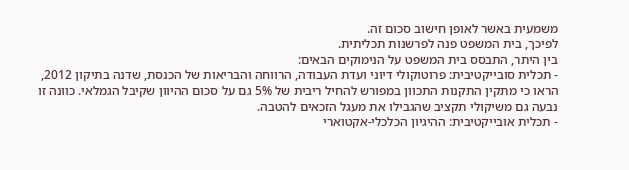משמעית באשר לאופן חישוב סכום זה.
לפיכך, בית המשפט פנה לפרשנות תכליתית.
בין היתר, התבסס בית המשפט על הנימוקים הבאים:
- תכלית סובייקטיבית: פרוטוקולי דיוני ועדת העבודה, הרווחה והבריאות של הכנסת, שדנה בתיקון 2012, הראו כי מתקין התקנות התכוון במפורש להחיל ריבית של 5% גם על סכום ההיוון שקיבל הגמלאי. כוונה זו נבעה גם משיקולי תקציב שהגבילו את מעגל הזכאים להטבה.
- תכלית אובייקטיבית: ההיגיון הכלכלי-אקטוארי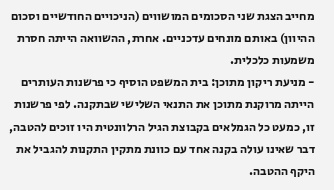מחייב הצגת שני הסכומים המושווים (הניכויים החודשיים וסכום ההיוון) באותם מונחים עדכניים. אחרת, ההשוואה הייתה חסרת משמעות כלכלית.
- מניעת ריקון מתוכן: בית המשפט הוסיף כי פרשנות העותרים הייתה מרוקנת מתוכן את התנאי השלישי שבתקנה. לפי פרשנות זו, כמעט כל הגמלאים בקבוצת הגיל הרלוונטית היו זוכים להטבה, דבר שאינו עולה בקנה אחד עם כוונת מתקין התקנות להגביל את היקף ההטבה.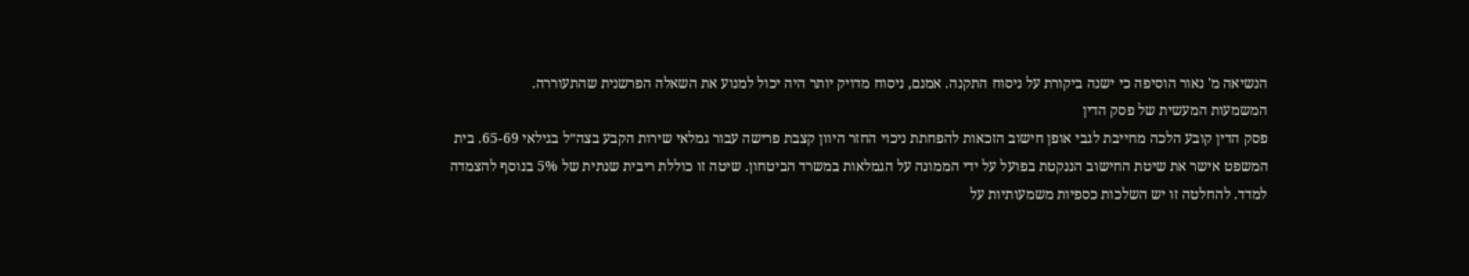הנשיאה מ' נאור הוסיפה כי ישנה ביקורת על ניסוח התקנה. אמנם, ניסוח מדויק יותר היה יכול למנוע את השאלה הפרשנית שהתעוררה.
המשמעות המעשית של פסק הדין
פסק הדין קובע הלכה מחייבת לגבי אופן חישוב הזכאות להפחתת ניכוי החזר היוון קצבת פרישה עבור גמלאי שירות הקבע בצה״ל בגילאי 65-69. בית המשפט אישר את שיטת החישוב הננקטת בפועל על ידי הממונה על הגמלאות במשרד הביטחון. שיטה זו כוללת ריבית שנתית של 5% בנוסף להצמדה למדד. להחלטה זו יש השלכות כספיות משמעותיות על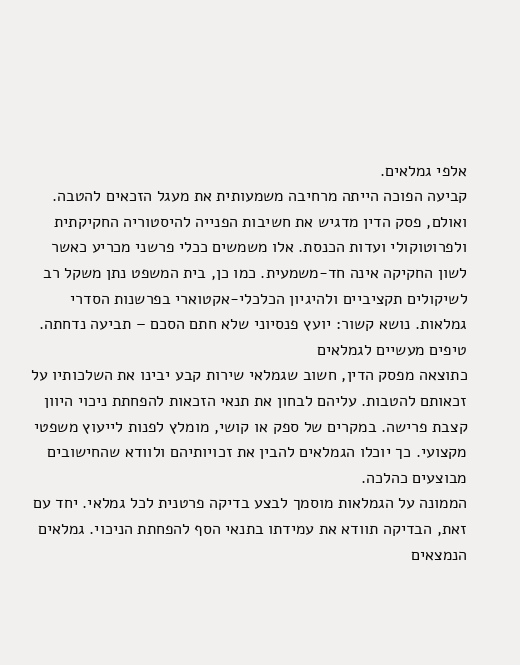אלפי גמלאים.
קביעה הפוכה הייתה מרחיבה משמעותית את מעגל הזכאים להטבה. ואולם, פסק הדין מדגיש את חשיבות הפנייה להיסטוריה החקיקתית ולפרוטוקולי ועדות הכנסת. אלו משמשים ככלי פרשני מכריע כאשר לשון החקיקה אינה חד-משמעית. כמו כן, בית המשפט נתן משקל רב לשיקולים תקציביים ולהיגיון הכלכלי-אקטוארי בפרשנות הסדרי גמלאות. נושא קשור: יועץ פנסיוני שלא חתם הסכם – תביעה נדחתה.
טיפים מעשיים לגמלאים
כתוצאה מפסק הדין, חשוב שגמלאי שירות קבע יבינו את השלכותיו על זכאותם להטבות. עליהם לבחון את תנאי הזכאות להפחתת ניכוי היוון קצבת פרישה. במקרים של ספק או קושי, מומלץ לפנות לייעוץ משפטי מקצועי. כך יוכלו הגמלאים להבין את זכויותיהם ולוודא שהחישובים מבוצעים כהלכה.
הממונה על הגמלאות מוסמך לבצע בדיקה פרטנית לכל גמלאי. יחד עם זאת, הבדיקה תוודא את עמידתו בתנאי הסף להפחתת הניכוי. גמלאים הנמצאים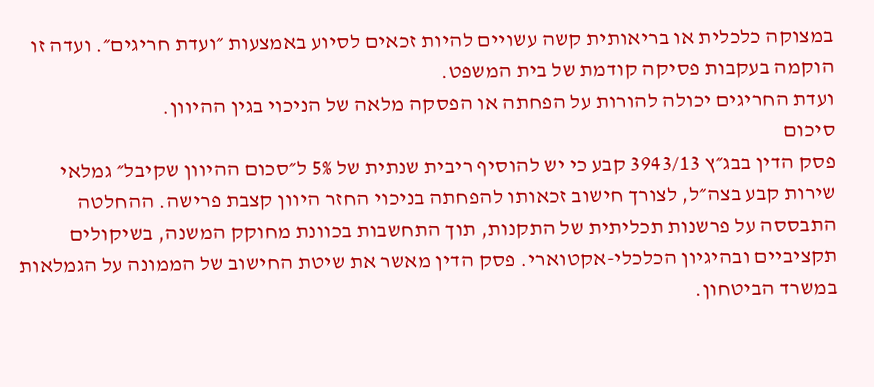במצוקה כלכלית או בריאותית קשה עשויים להיות זכאים לסיוע באמצעות ״ועדת חריגים״. ועדה זו הוקמה בעקבות פסיקה קודמת של בית המשפט.
ועדת החריגים יכולה להורות על הפחתה או הפסקה מלאה של הניכוי בגין ההיוון.
סיכום
פסק הדין בבג״ץ 3943/13 קבע כי יש להוסיף ריבית שנתית של 5% ל״סכום ההיוון שקיבל״ גמלאי שירות קבע בצה״ל, לצורך חישוב זכאותו להפחתה בניכוי החזר היוון קצבת פרישה. ההחלטה התבססה על פרשנות תכליתית של התקנות, תוך התחשבות בכוונת מחוקק המשנה, בשיקולים תקציביים ובהיגיון הכלכלי-אקטוארי. פסק הדין מאשר את שיטת החישוב של הממונה על הגמלאות במשרד הביטחון.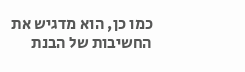כמו כן, הוא מדגיש את החשיבות של הבנת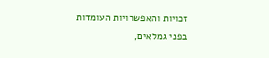זכויות והאפשרויות העומדות בפני גמלאים,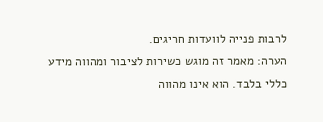לרבות פנייה לוועדות חריגים.
הערה: מאמר זה מוגש כשירות לציבור ומהווה מידע כללי בלבד. הוא אינו מהווה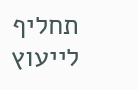תחליף לייעוץ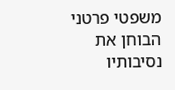משפטי פרטני הבוחן את נסיבותיו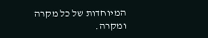המיוחדות של כל מקרה ומקרה.